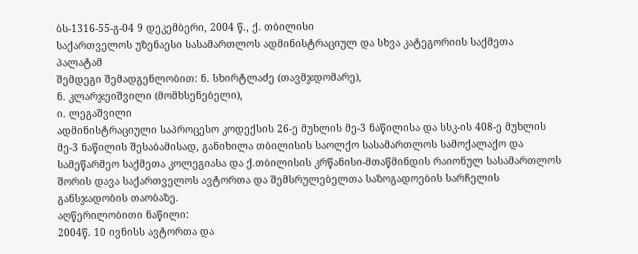ბს-1316-55-გ-04 9 დეკემბერი, 2004 წ., ქ. თბილისი
საქართველოს უზენაესი სასამართლოს ადმინისტრაციულ და სხვა კატეგორიის საქმეთა პალატამ
შემდეგი შემადგენლობით: ნ. სხირტლაძე (თავმჯდომარე),
ნ. კლარჯეიშვილი (მომხსენებელი),
ი. ლეგაშვილი
ადმინისტრაციული საპროცესო კოდექსის 26-ე მუხლის მე-3 ნაწილისა და სსკ-ის 408-ე მუხლის მე-3 ნაწილის შესაბამისად, განიხილა თბილისის საოლქო სასამართლოს სამოქალაქო და სამეწარმეო საქმეთა კოლეგიასა და ქ.თბილისის კრწანისი-მთაწმინდის რაიონულ სასამართლოს შორის დავა საქართველოს ავტორთა და შემსრულებელთა საზოგადოების სარჩელის განსჯადობის თაობაზე.
აღწერილობითი ნაწილი:
2004წ. 10 ივნისს ავტორთა და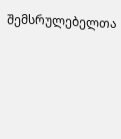შემსრულებელთა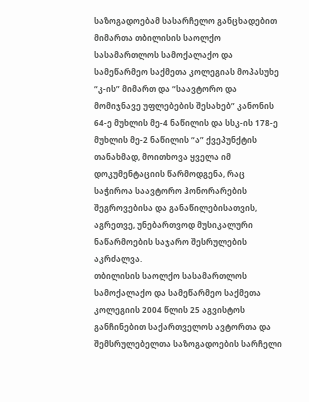საზოგადოებამ სასარჩელო განცხადებით მიმართა თბილისის საოლქო სასამართლოს სამოქალაქო და სამეწარმეო საქმეთა კოლეგიას მოპასუხე “კ-ის” მიმართ და “საავტორო და მომიჯნავე უფლებების შესახებ” კანონის 64-ე მუხლის მე-4 ნაწილის და სსკ-ის 178-ე მუხლის მე-2 ნაწილის “ა” ქვეპუნქტის თანახმად, მოითხოვა ყველა იმ დოკუმენტაციის წარმოდგენა, რაც საჭიროა საავტორო ჰონორარების შეგროვებისა და განაწილებისათვის, აგრეთვე, უნებართვოდ მუსიკალური ნაწარმოების საჯარო შესრულების აკრძალვა.
თბილისის საოლქო სასამართლოს სამოქალაქო და სამეწარმეო საქმეთა კოლეგიის 2004 წლის 25 აგვისტოს განჩინებით საქართველოს ავტორთა და შემსრულებელთა საზოგადოების სარჩელი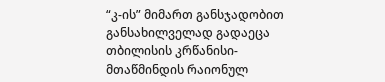“კ-ის” მიმართ განსჯადობით განსახილველად გადაეცა თბილისის კრწანისი-მთაწმინდის რაიონულ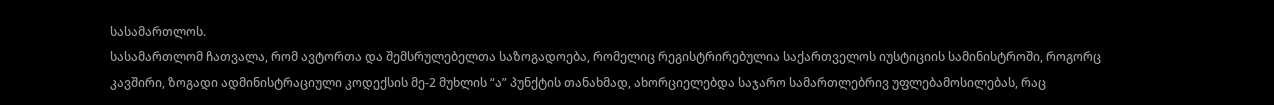სასამართლოს.
სასამართლომ ჩათვალა, რომ ავტორთა და შემსრულებელთა საზოგადოება, რომელიც რეგისტრირებულია საქართველოს იუსტიციის სამინისტროში, როგორც კავშირი, ზოგადი ადმინისტრაციული კოდექსის მე-2 მუხლის “ა” პუნქტის თანახმად, ახორციელებდა საჯარო სამართლებრივ უფლებამოსილებას, რაც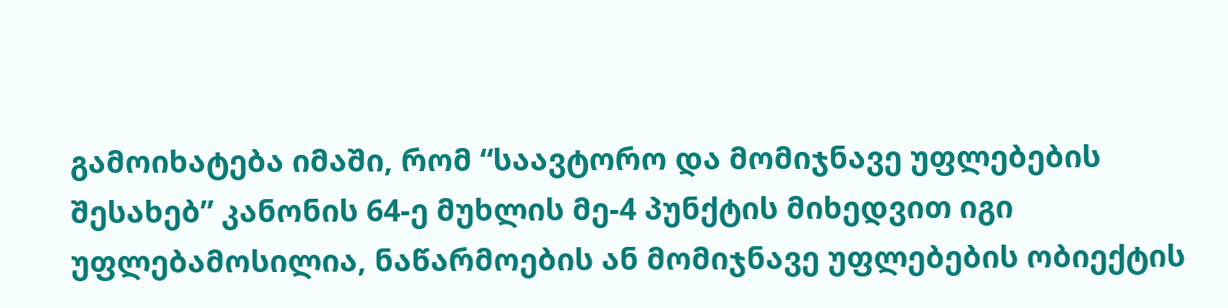გამოიხატება იმაში, რომ “საავტორო და მომიჯნავე უფლებების შესახებ” კანონის 64-ე მუხლის მე-4 პუნქტის მიხედვით იგი უფლებამოსილია, ნაწარმოების ან მომიჯნავე უფლებების ობიექტის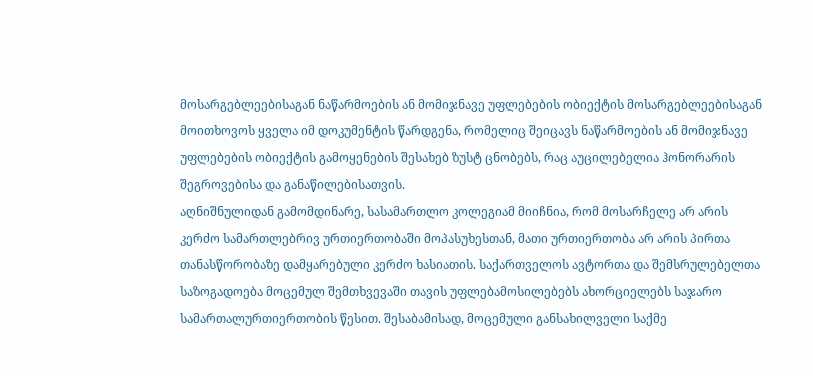მოსარგებლეებისაგან ნაწარმოების ან მომიჯნავე უფლებების ობიექტის მოსარგებლეებისაგან მოითხოვოს ყველა იმ დოკუმენტის წარდგენა, რომელიც შეიცავს ნაწარმოების ან მომიჯნავე უფლებების ობიექტის გამოყენების შესახებ ზუსტ ცნობებს, რაც აუცილებელია ჰონორარის შეგროვებისა და განაწილებისათვის.
აღნიშნულიდან გამომდინარე, სასამართლო კოლეგიამ მიიჩნია, რომ მოსარჩელე არ არის კერძო სამართლებრივ ურთიერთობაში მოპასუხესთან, მათი ურთიერთობა არ არის პირთა თანასწორობაზე დამყარებული კერძო ხასიათის. საქართველოს ავტორთა და შემსრულებელთა საზოგადოება მოცემულ შემთხვევაში თავის უფლებამოსილებებს ახორციელებს საჯარო სამართალურთიერთობის წესით. შესაბამისად, მოცემული განსახილველი საქმე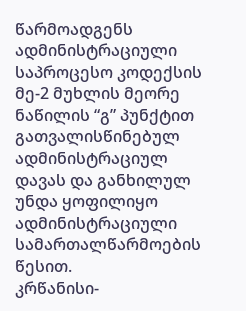წარმოადგენს ადმინისტრაციული საპროცესო კოდექსის მე-2 მუხლის მეორე ნაწილის “გ” პუნქტით გათვალისწინებულ ადმინისტრაციულ დავას და განხილულ უნდა ყოფილიყო ადმინისტრაციული სამართალწარმოების წესით.
კრწანისი-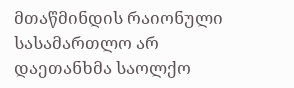მთაწმინდის რაიონული სასამართლო არ დაეთანხმა საოლქო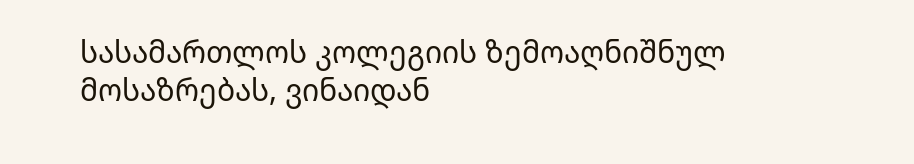სასამართლოს კოლეგიის ზემოაღნიშნულ მოსაზრებას, ვინაიდან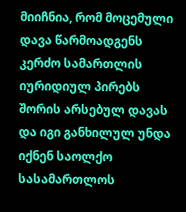მიიჩნია, რომ მოცემული დავა წარმოადგენს კერძო სამართლის იურიდიულ პირებს შორის არსებულ დავას და იგი განხილულ უნდა იქნენ საოლქო სასამართლოს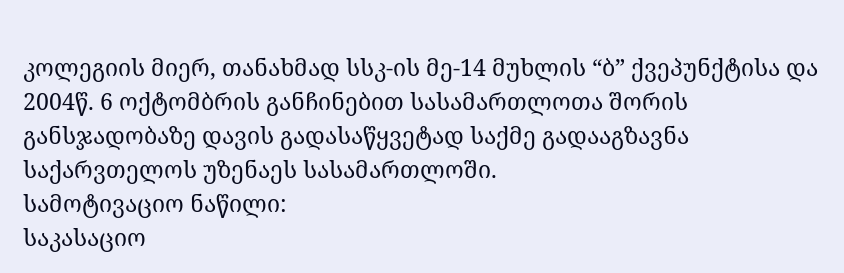კოლეგიის მიერ, თანახმად სსკ-ის მე-14 მუხლის “ბ” ქვეპუნქტისა და 2004წ. 6 ოქტომბრის განჩინებით სასამართლოთა შორის განსჯადობაზე დავის გადასაწყვეტად საქმე გადააგზავნა საქარვთელოს უზენაეს სასამართლოში.
სამოტივაციო ნაწილი:
საკასაციო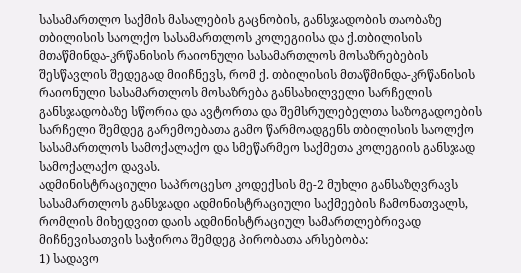სასამართლო საქმის მასალების გაცნობის, განსჯადობის თაობაზე თბილისის საოლქო სასამართლოს კოლეგიისა და ქ.თბილისის მთაწმინდა-კრწანისის რაიონული სასამართლოს მოსაზრებების შესწავლის შედეგად მიიჩნევს, რომ ქ. თბილისის მთაწმინდა-კრწანისის რაიონული სასამართლოს მოსაზრება განსახილველი სარჩელის განსჯადობაზე სწორია და ავტორთა და შემსრულებელთა საზოგადოების სარჩელი შემდეგ გარემოებათა გამო წარმოადგენს თბილისის საოლქო სასამართლოს სამოქალაქო და სმეწარმეო საქმეთა კოლეგიის განსჯად სამოქალაქო დავას.
ადმინისტრაციული საპროცესო კოდექსის მე-2 მუხლი განსაზღვრავს სასამართლოს განსჯადი ადმინისტრაციული საქმეების ჩამონათვალს, რომლის მიხედვით დაის ადმინისტრაციულ სამართლებრივად მიჩნევისათვის საჭიროა შემდეგ პირობათა არსებობა:
1) სადავო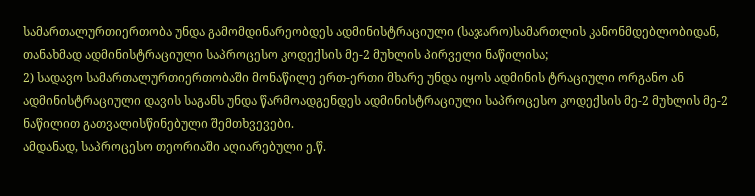სამართალურთიერთობა უნდა გამომდინარეობდეს ადმინისტრაციული (საჯარო)სამართლის კანონმდებლობიდან, თანახმად ადმინისტრაციული საპროცესო კოდექსის მე-2 მუხლის პირველი ნაწილისა;
2) სადავო სამართალურთიერთობაში მონაწილე ერთ-ერთი მხარე უნდა იყოს ადმინის ტრაციული ორგანო ან ადმინისტრაციული დავის საგანს უნდა წარმოადგენდეს ადმინისტრაციული საპროცესო კოდექსის მე-2 მუხლის მე-2 ნაწილით გათვალისწინებული შემთხვევები.
ამდანად, საპროცესო თეორიაში აღიარებული ე.წ.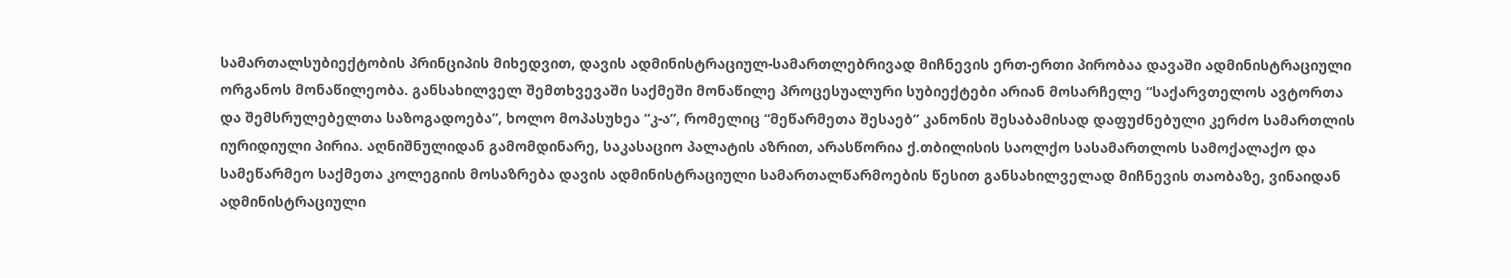სამართალსუბიექტობის პრინციპის მიხედვით, დავის ადმინისტრაციულ-სამართლებრივად მიჩნევის ერთ-ერთი პირობაა დავაში ადმინისტრაციული ორგანოს მონაწილეობა. განსახილველ შემთხვევაში საქმეში მონაწილე პროცესუალური სუბიექტები არიან მოსარჩელე “საქარვთელოს ავტორთა და შემსრულებელთა საზოგადოება”, ხოლო მოპასუხეა “კ-ა”, რომელიც “მეწარმეთა შესაებ” კანონის შესაბამისად დაფუძნებული კერძო სამართლის იურიდიული პირია. აღნიშნულიდან გამომდინარე, საკასაციო პალატის აზრით, არასწორია ქ.თბილისის საოლქო სასამართლოს სამოქალაქო და სამეწარმეო საქმეთა კოლეგიის მოსაზრება დავის ადმინისტრაციული სამართალწარმოების წესით განსახილველად მიჩნევის თაობაზე, ვინაიდან ადმინისტრაციული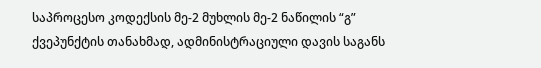საპროცესო კოდექსის მე-2 მუხლის მე-2 ნაწილის “გ” ქვეპუნქტის თანახმად, ადმინისტრაციული დავის საგანს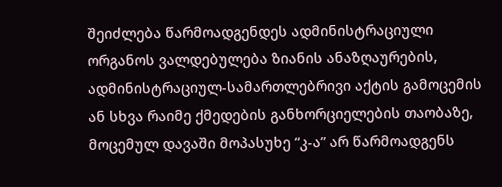შეიძლება წარმოადგენდეს ადმინისტრაციული ორგანოს ვალდებულება ზიანის ანაზღაურების, ადმინისტრაციულ-სამართლებრივი აქტის გამოცემის ან სხვა რაიმე ქმედების განხორციელების თაობაზე, მოცემულ დავაში მოპასუხე “კ-ა” არ წარმოადგენს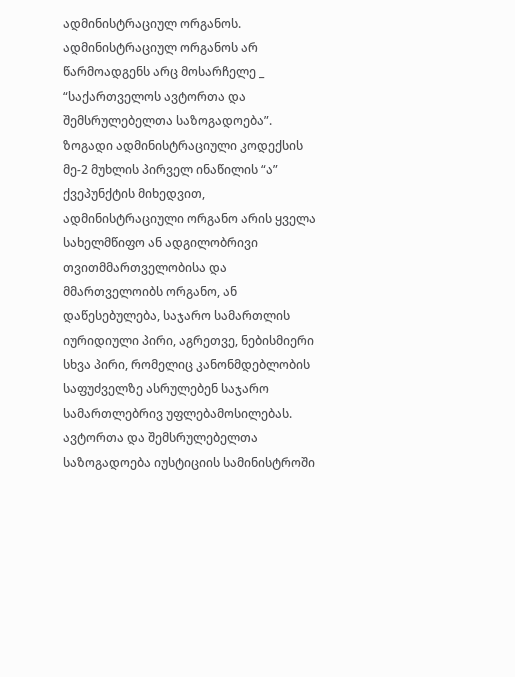ადმინისტრაციულ ორგანოს.
ადმინისტრაციულ ორგანოს არ წარმოადგენს არც მოსარჩელე _ “საქართველოს ავტორთა და შემსრულებელთა საზოგადოება”. ზოგადი ადმინისტრაციული კოდექსის მე-2 მუხლის პირველ ინაწილის “ა” ქვეპუნქტის მიხედვით, ადმინისტრაციული ორგანო არის ყველა სახელმწიფო ან ადგილობრივი თვითმმართველობისა და მმართველოიბს ორგანო, ან დაწესებულება, საჯარო სამართლის იურიდიული პირი, აგრეთვე, ნებისმიერი სხვა პირი, რომელიც კანონმდებლობის საფუძველზე ასრულებენ საჯარო სამართლებრივ უფლებამოსილებას. ავტორთა და შემსრულებელთა საზოგადოება იუსტიციის სამინისტროში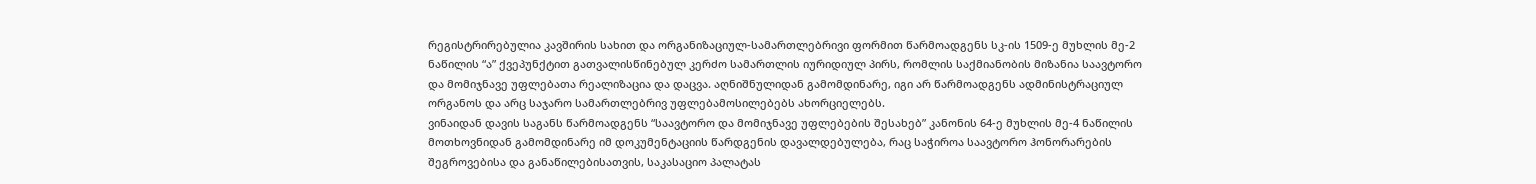რეგისტრირებულია კავშირის სახით და ორგანიზაციულ-სამართლებრივი ფორმით წარმოადგენს სკ-ის 1509-ე მუხლის მე-2 ნაწილის “ა” ქვეპუნქტით გათვალისწინებულ კერძო სამართლის იურიდიულ პირს, რომლის საქმიანობის მიზანია საავტორო და მომიჯნავე უფლებათა რეალიზაცია და დაცვა. აღნიშნულიდან გამომდინარე, იგი არ წარმოადგენს ადმინისტრაციულ ორგანოს და არც საჯარო სამართლებრივ უფლებამოსილებებს ახორციელებს.
ვინაიდან დავის საგანს წარმოადგენს “საავტორო და მომიჯნავე უფლებების შესახებ” კანონის 64-ე მუხლის მე-4 ნაწილის მოთხოვნიდან გამომდინარე იმ დოკუმენტაციის წარდგენის დავალდებულება, რაც საჭიროა საავტორო ჰონორარების შეგროვებისა და განაწილებისათვის, საკასაციო პალატას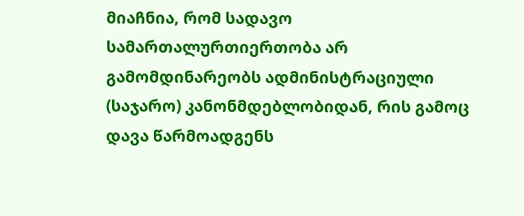მიაჩნია, რომ სადავო სამართალურთიერთობა არ გამომდინარეობს ადმინისტრაციული (საჯარო) კანონმდებლობიდან, რის გამოც დავა წარმოადგენს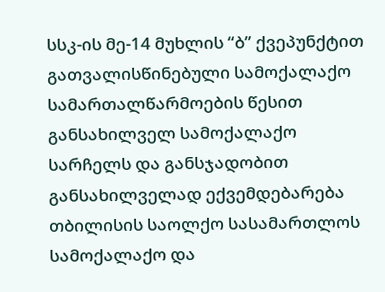სსკ-ის მე-14 მუხლის “ბ” ქვეპუნქტით გათვალისწინებული სამოქალაქო სამართალწარმოების წესით განსახილველ სამოქალაქო სარჩელს და განსჯადობით განსახილველად ექვემდებარება თბილისის საოლქო სასამართლოს სამოქალაქო და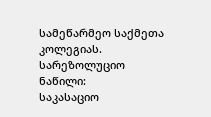სამეწარმეო საქმეთა კოლეგიას.
სარეზოლუციო ნაწილი:
საკასაციო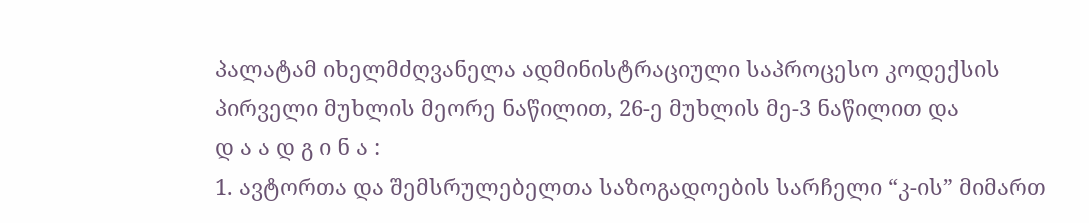პალატამ იხელმძღვანელა ადმინისტრაციული საპროცესო კოდექსის პირველი მუხლის მეორე ნაწილით, 26-ე მუხლის მე-3 ნაწილით და
დ ა ა დ გ ი ნ ა :
1. ავტორთა და შემსრულებელთა საზოგადოების სარჩელი “კ-ის” მიმართ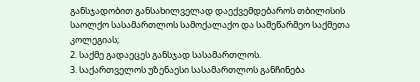განსჯადობით განსახილველად დაექვემდებაროს თბილისის საოლქო სასამართლოს სამოქალაქო და სამეწარმეო საქმეთა კოლეგიას;
2. საქმე გადაეცეს განსჯად სასამართლოს.
3. საქართველოს უზენაესი სასამართლოს განჩინება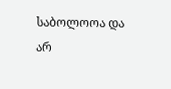საბოლოოა და არ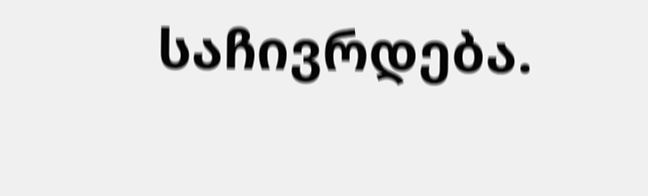საჩივრდება.